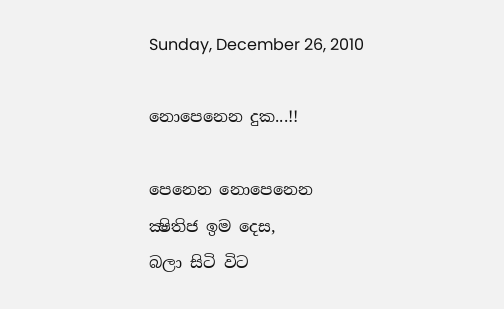Sunday, December 26, 2010

නොපෙනෙන දුක...!!

පෙනෙන නොපෙනෙන
ක්‍ෂිතිජ ඉම දෙස,
බලා සිටි විට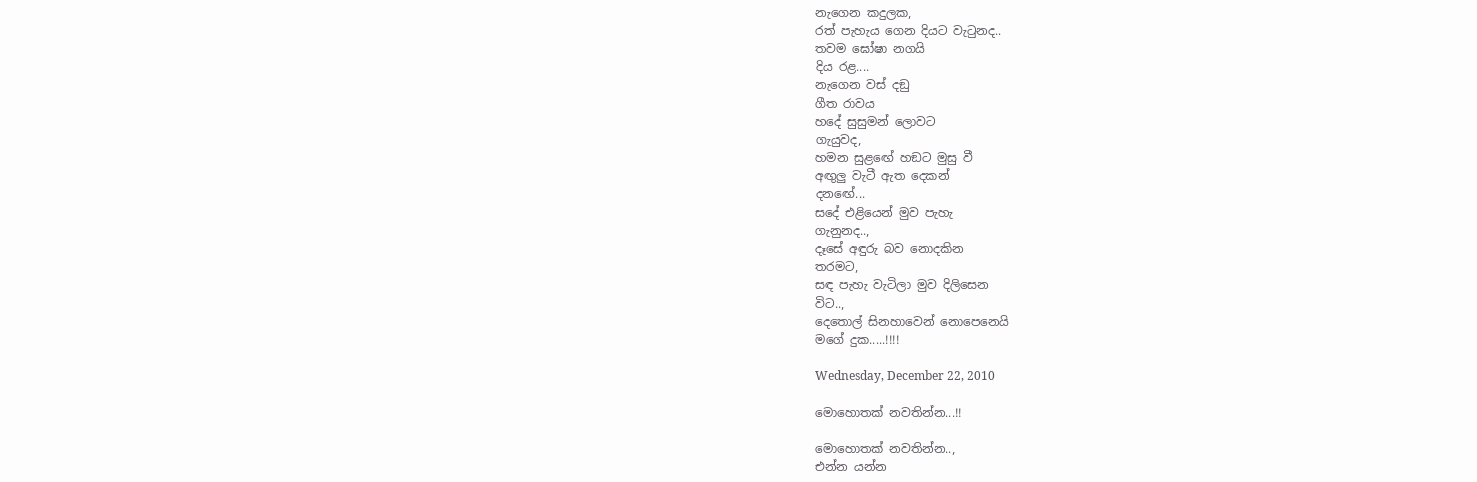නැගෙන කදුලක,
රත් පැහැය ගෙන දියට වැටුනද..
තවම ඝෝෂා නගයි
දිය රළ....
නැගෙන වස් දඞු
ගීත රාවය
හදේ සුසුමන් ලොවට
ගැයුවද,
හමන සුළඟේ හඞට මුසු වී
අඟුලු වැටී ඇත දෙකන්
දනඟේ...
සදේ එළියෙන් මුව පැහැ
ගැනුනද..,
දෑසේ අඳුරු බව නොදකින
තරමට,
සඳ පැහැ වැටිලා මුව දිලිසෙන
විට..,
දෙතොල් සිනහාවෙන් නොපෙනෙයි
මගේ දුක.....!!!!

Wednesday, December 22, 2010

මොහොතක් නවතින්න...!!

මොහොතක් නවතින්න..,
එන්න යන්න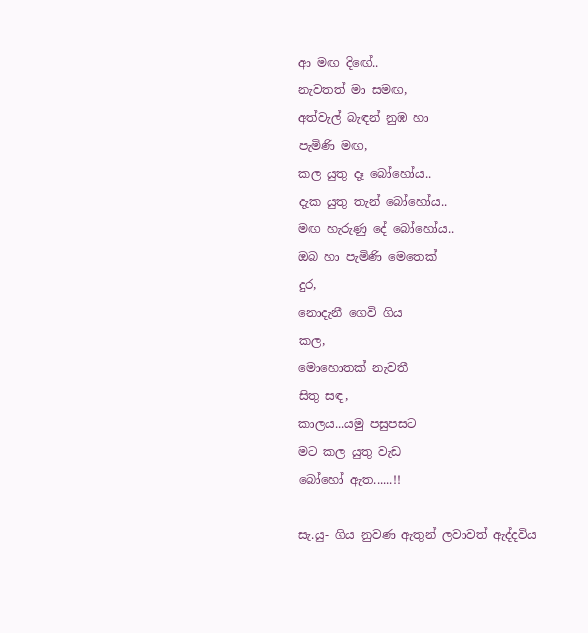ආ මඟ දිඟේ..
නැවතත් මා සමඟ,
අත්වැල් බැඳන් නුඹ හා
පැමිණි මඟ,
කල යුතු දෑ බෝහෝය..
දැක යුතු තැන් බෝහෝය..
මඟ හැරුණු දේ බෝහෝය..
ඔබ හා පැමිණි මෙතෙක්
දුර,
නොදැනී ගෙවි ගිය
කල,
මොහොතක් නැවතී
සිතු සඳ,
කාලය...යමු පසුපසට
මට කල යුතු වැඩ
බෝහෝ ඇත......!!

සැ.යු- ගිය නුවණ ඇතුන් ලවාවත් ඇද්දවිය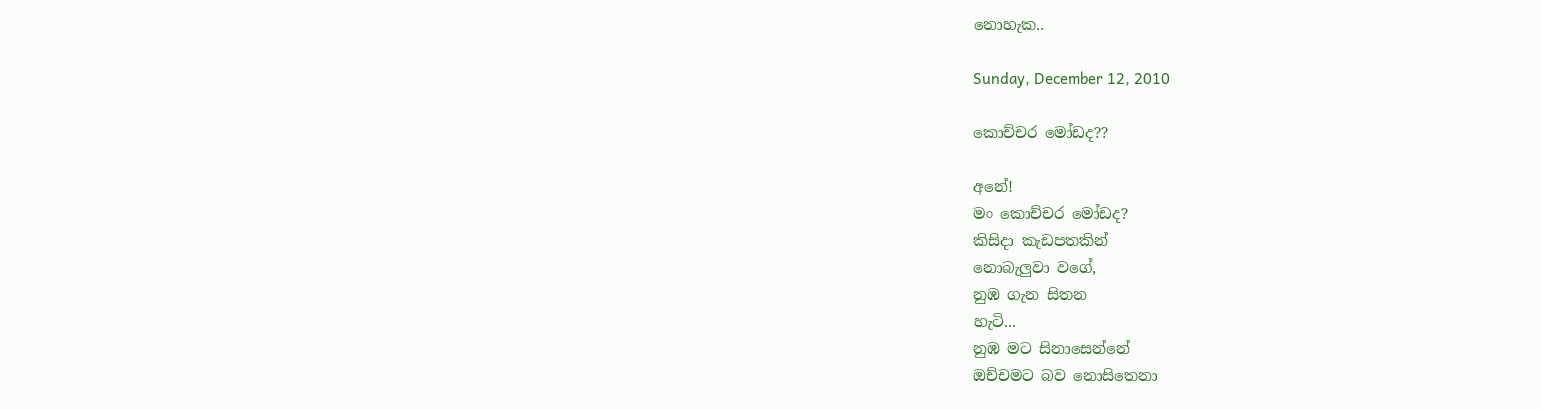නොහැක..

Sunday, December 12, 2010

කොච්චර මෝඩද??

අනේ!
මං කොච්චර මෝඩද?
කිසිදා කැඩපතකින්
නොබැලුවා වගේ,
නුඹ ගැන සිතන
හැටි...
නුඹ මට සිනාසෙන්නේ
ඔච්චමට බව නොසිතෙනා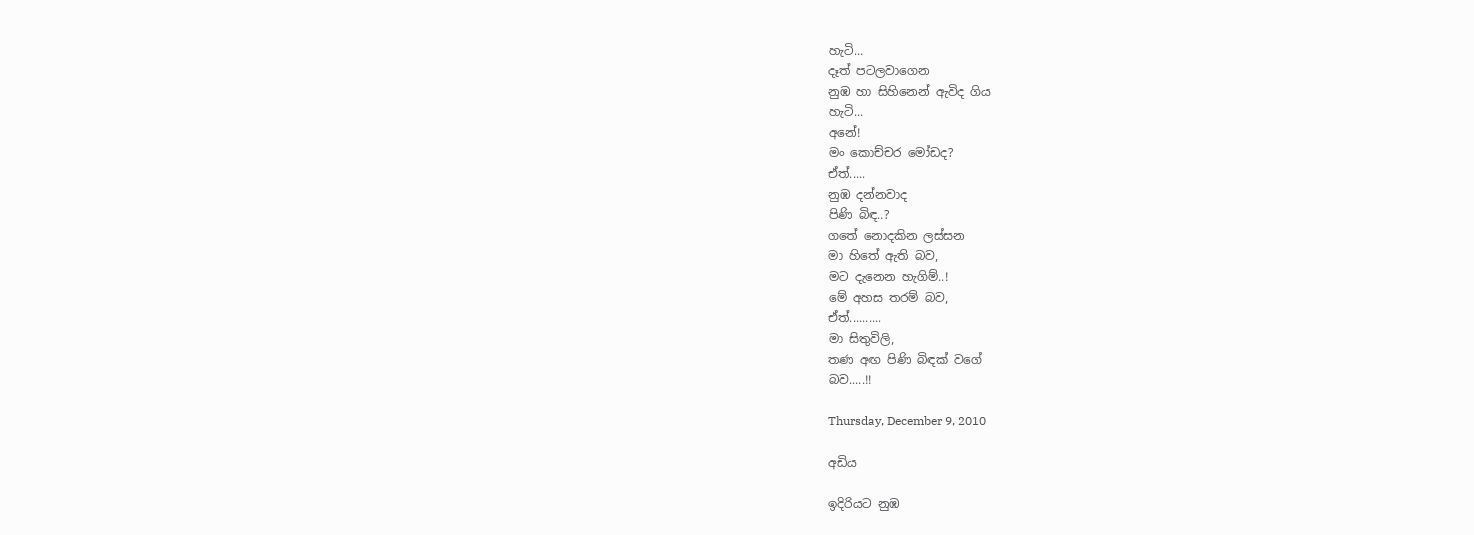හැටි...
දෑත් පටලවාගෙන
නුඹ හා සිහිනෙන් ඇවිද ගිය
හැටි...
අනේ!
මං කොච්චර මෝඩද?
ඒත්.....
නුඹ දන්නවාද
පිණි බිඳ..?
ගතේ නොදකින ලස්සන
මා හිතේ ඇති බව,
මට දැනෙන හැගිම්..!
මේ අහස තරම් බව,
ඒත්..........
මා සිතුවිලි,
තණ අඟ පිණි බිඳක් වගේ
බව.....!!

Thursday, December 9, 2010

අඩිය

ඉදිරියට නුඹ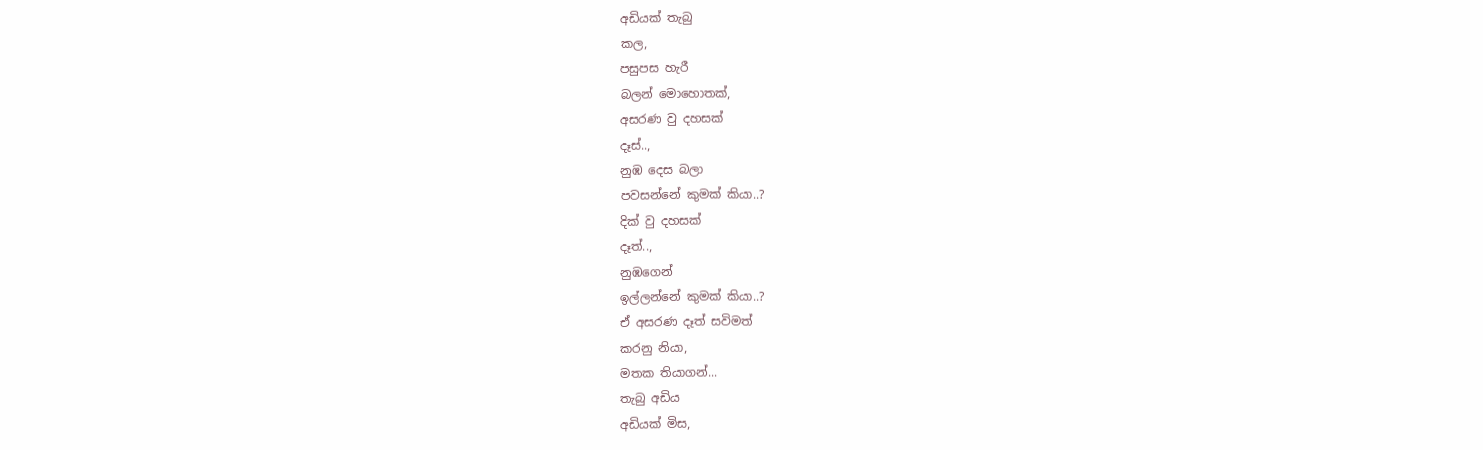අඩියක් තැබු
කල,
පසුපස හැරී
බලන් මොහොතක්,
අසරණ වු දහසක්
දෑස්..,
නුඹ දෙස බලා
පවසන්නේ කුමක් කියා..?
දික් වු දහසක්
දෑත්..,
නුඹගෙන්
ඉල්ලන්නේ කුමක් කියා..?
ඒ අසරණ දෑත් සවිමත්
කරනු නියා,
මතක තියාගන්...
තැබු අඩිය
අඩියක් මිස,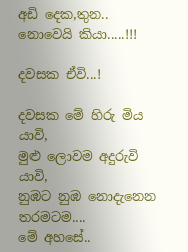අඩි දෙක,තුන..
නොවෙයි කියා.....!!!

දවසක ඒවි...!

දවසක මේ හිරු මිය යාවි,
මුළු ලොවම අදුරුවි යාවි,
නුඹට නුඹ නොදැනෙන
තරමටම....
මේ අහසේ..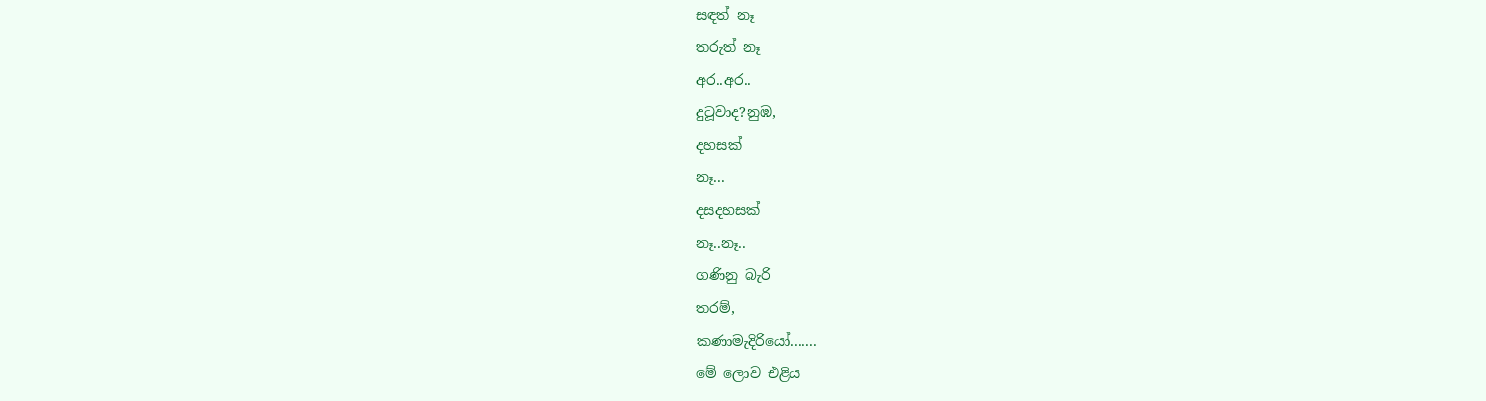සඳත් නෑ
තරුත් නෑ
අර..අර..
දුටූවාද?නුඹ,
දහසක්
නෑ...
දසදහසක්
නෑ..නෑ..
ගණිනු බැරි
තරම්,
කණාමැදිරියෝ.......
මේ ලොව එළිය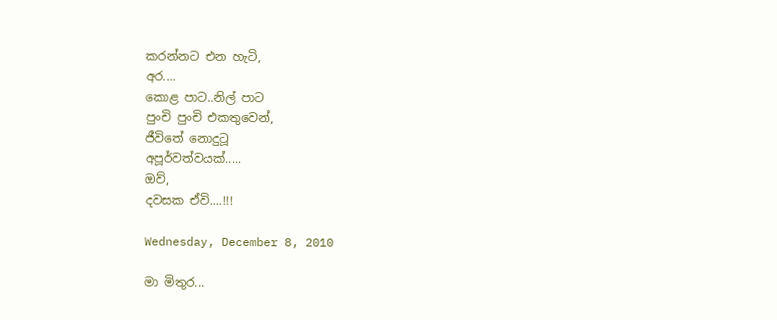කරන්නට එන හැටි,
අර....
කොළ පාට..නිල් පාට
පුංචි පුංචි එකතුවෙන්,
ජීවිතේ නොදුටූ
අපූර්වත්වයක්.....
ඔව්,
දවසක ඒවි....!!!

Wednesday, December 8, 2010

මා මිතුර...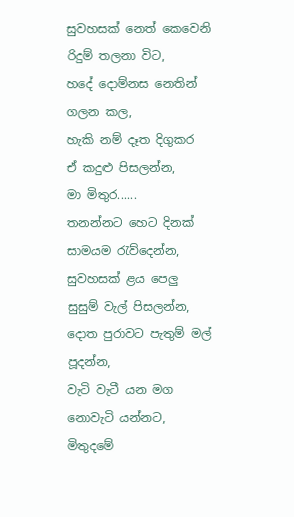සුවහසක් නෙත් කෙවෙනි
රිදුම් තලනා විට,
හදේ දොම්නස නෙතින්
ගලන කල,
හැකි නම් දෑත දිගුකර
ඒ කදුළු පිසලන්න,
මා මිතුර......
තනන්නට හෙට දිනක්
සාමයම රැව්දෙන්න,
සුවහසක් ළය පෙලු
සුසුම් වැල් පිසලන්න,
දොත පුරාවට පැතුම් මල්
පූදන්න,
වැටි වැටී යන මග
නොවැටි යන්නට,
මිතුදමේ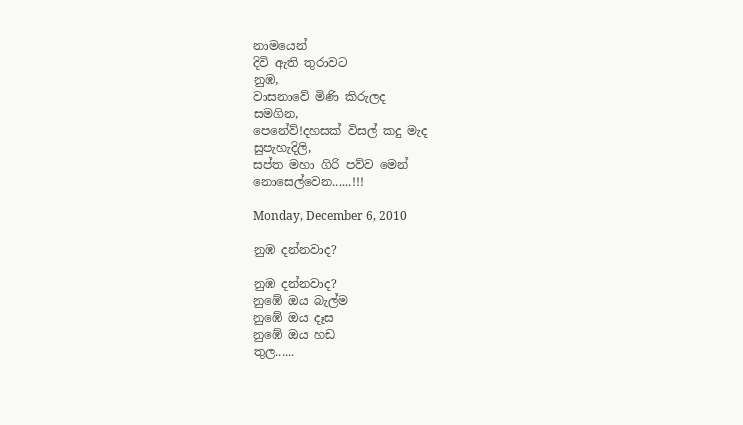නාමයෙන්
දිවි ඇති තුරාවට
නුඹ,
වාසනාවේ මිණි කිරුලද
සමගින,
පෙනේව්!දහසක් විසල් කදු මැද
සුපැහැදිලි,
සප්ත මහා ගිරි පව්ව මෙන්
නොසෙල්වෙන......!!!

Monday, December 6, 2010

නුඹ දන්නවාද?

නුඹ දන්නවාද?
නුඹේ ඔය බැල්ම
නුඹේ ඔය දෑස
නුඹේ ඔය හඩ
තුල......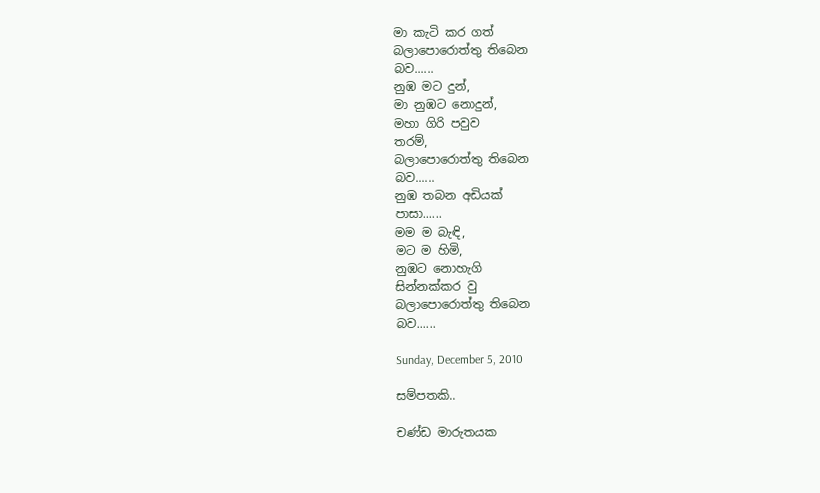මා කැටි කර ගත්
බලාපොරොත්තු තිබෙන
බව......
නුඹ මට දුන්,
මා නුඹට නොදුන්,
මහා ගිරි පවුව
තරම්,
බලාපොරොත්තු තිබෙන
බව......
නුඹ තබන අඩියක්
පාසා......
මම ම බැඳි,
මට ම හිමි,
නුඹට නොහැගි
සින්නක්කර වු
බලාපොරොත්තු තිබෙන
බව......

Sunday, December 5, 2010

සම්‍පතකි..

චණ්ඩ මාරුතයක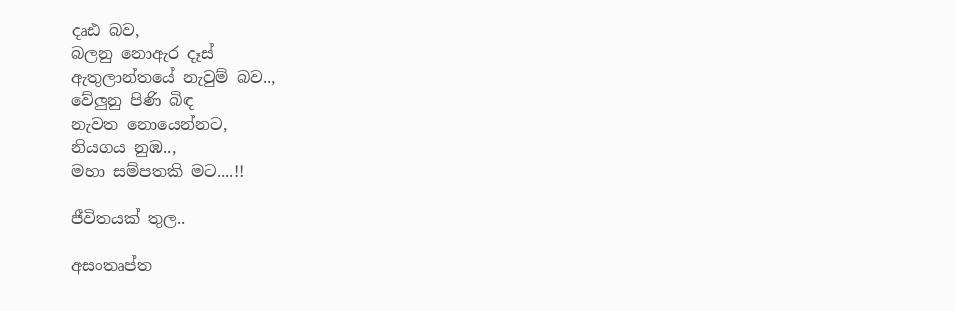දෘඪ බව,
බලනු නොඇර දෑස්
ඇතුලාන්තයේ නැවුම් බව..,
වේලුනු පිණි බිඳ
නැවත නොයෙන්නට,
නියගය නුඹ..,
මහා සම්පතකි මට....!!

ජීවිතයක් තුල..

අසංතෘප්ත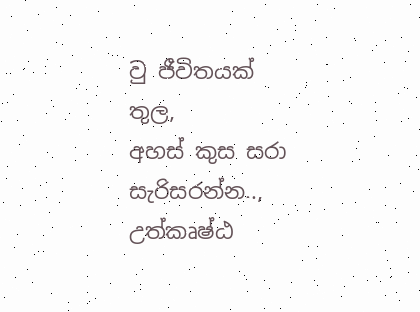වු ජීවිතයක්
තුල,
අහස් කුස සරා
සැරිසරන්න..,
උත්කෘෂ්ඨ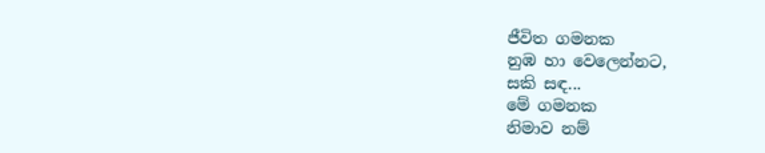ජීවිත ගමනක
නුඹ හා වෙලෙන්නට,
සකි සඳ...
මේ ගමනක
නිමාව නම්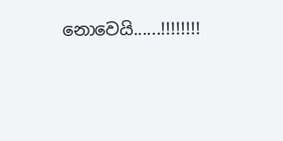නොවෙයි......!!!!!!!!